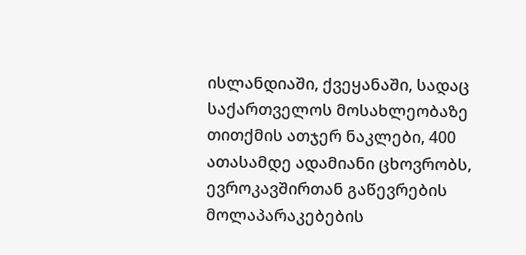ისლანდიაში, ქვეყანაში, სადაც საქართველოს მოსახლეობაზე თითქმის ათჯერ ნაკლები, 400 ათასამდე ადამიანი ცხოვრობს, ევროკავშირთან გაწევრების მოლაპარაკებების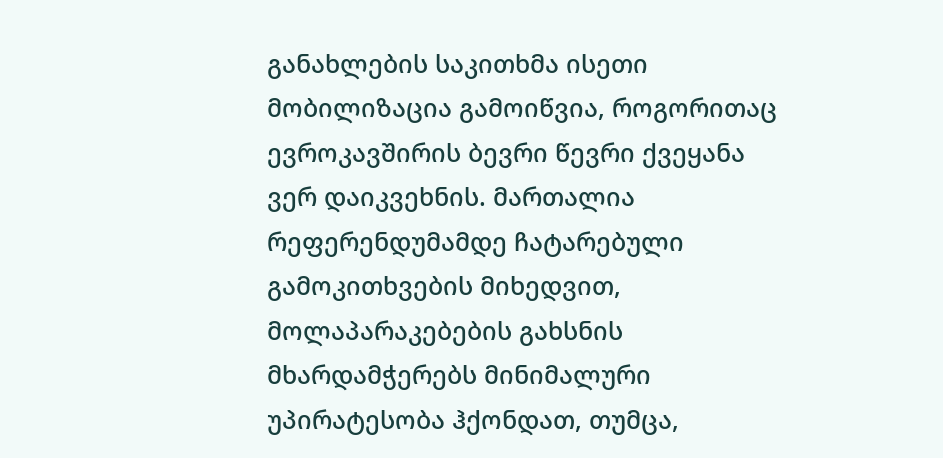განახლების საკითხმა ისეთი მობილიზაცია გამოიწვია, როგორითაც ევროკავშირის ბევრი წევრი ქვეყანა ვერ დაიკვეხნის. მართალია რეფერენდუმამდე ჩატარებული გამოკითხვების მიხედვით, მოლაპარაკებების გახსნის მხარდამჭერებს მინიმალური უპირატესობა ჰქონდათ, თუმცა,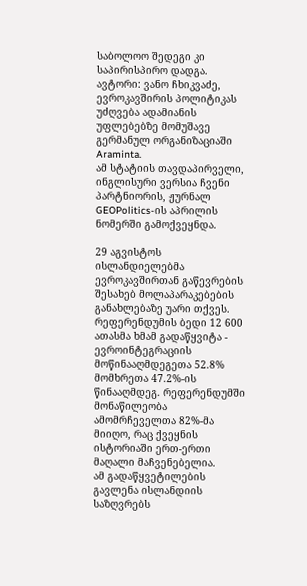საბოლოო შედეგი კი საპირისპირო დადგა.
ავტორი: ვანო ჩხიკვაძე, ევროკავშირის პოლიტიკას უძღვება ადამიანის უფლებებზე მომუშავე გერმანულ ორგანიზაციაში Araminta.
ამ სტატიის თავდაპირველი, ინგლისური ვერსია ჩვენი პარტნიორის, ჟურნალ GEOPolitics-ის აპრილის ნომერში გამოქვეყნდა.

29 აგვისტოს ისლანდიელებმა ევროკავშირთან გაწევრების შესახებ მოლაპარაკებების განახლებაზე უარი თქვეს. რეფერენდუმის ბედი 12 600 ათასმა ხმამ გადაწყვიტა - ევროინტეგრაციის მოწინააღმდეგეთა 52.8% მომხრეთა 47.2%-ის წინააღმდეგ. რეფერენდუმში მონაწილეობა ამომრჩეველთა 82%-მა მიიღო, რაც ქვეყნის ისტორიაში ერთ-ერთი მაღალი მაჩვენებელია.
ამ გადაწყვეტილების გავლენა ისლანდიის საზღვრებს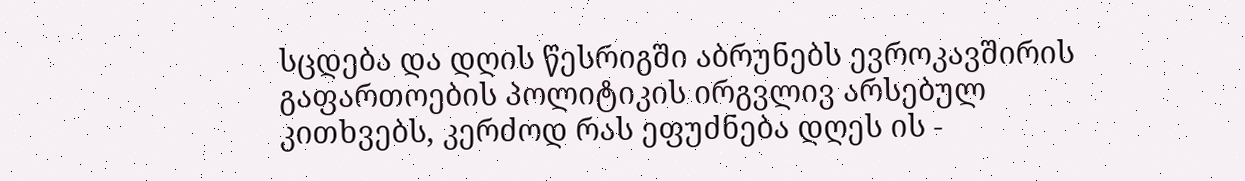სცდება და დღის წესრიგში აბრუნებს ევროკავშირის გაფართოების პოლიტიკის ირგვლივ არსებულ კითხვებს, კერძოდ რას ეფუძნება დღეს ის -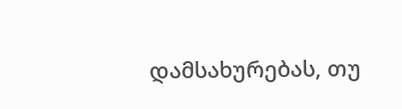დამსახურებას, თუ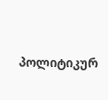პოლიტიკურ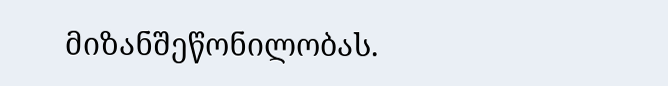მიზანშეწონილობას.